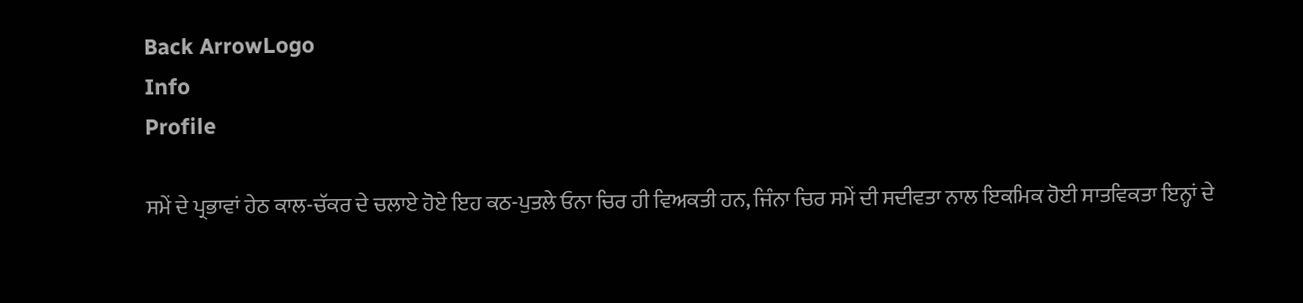Back ArrowLogo
Info
Profile

ਸਮੇਂ ਦੇ ਪ੍ਰਭਾਵਾਂ ਹੇਠ ਕਾਲ-ਚੱਕਰ ਦੇ ਚਲਾਏ ਹੋਏ ਇਹ ਕਠ-ਪੁਤਲੇ ਓਨਾ ਚਿਰ ਹੀ ਵਿਅਕਤੀ ਹਨ, ਜਿੰਨਾ ਚਿਰ ਸਮੇਂ ਦੀ ਸਦੀਵਤਾ ਨਾਲ ਇਕਮਿਕ ਹੋਈ ਸਾਤਵਿਕਤਾ ਇਨ੍ਹਾਂ ਦੇ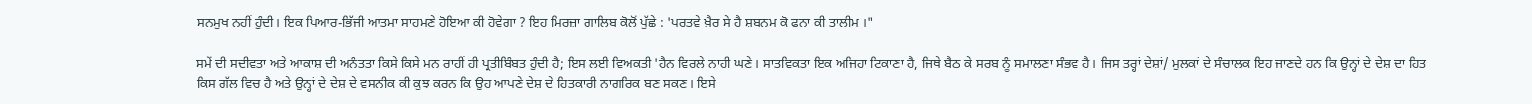ਸਨਮੁਖ ਨਹੀਂ ਹੁੰਦੀ। ਇਕ ਪਿਆਰ-ਭਿੱਜੀ ਆਤਮਾ ਸਾਹਮਣੇ ਹੋਇਆ ਕੀ ਹੋਵੇਗਾ ? ਇਹ ਮਿਰਜ਼ਾ ਗਾਲਿਬ ਕੋਲੋਂ ਪੁੱਛੇ : 'ਪਰਤਵੇ ਖ਼ੈਰ ਸੇ ਹੈ ਸ਼ਬਨਮ ਕੋ ਫਨਾ ਕੀ ਤਾਲੀਮ ।"

ਸਮੇਂ ਦੀ ਸਦੀਵਤਾ ਅਤੇ ਆਕਾਸ਼ ਦੀ ਅਨੰਤਤਾ ਕਿਸੇ ਕਿਸੇ ਮਨ ਰਾਹੀਂ ਹੀ ਪ੍ਰਤੀਬਿੰਬਤ ਹੁੰਦੀ ਹੈ; ਇਸ ਲਈ ਵਿਅਕਤੀ 'ਹੈਨ ਵਿਰਲੇ ਨਾਹੀ ਘਣੇ। ਸਾਤਵਿਕਤਾ ਇਕ ਅਜਿਹਾ ਟਿਕਾਣਾ ਹੈ, ਜਿਥੇ ਬੈਠ ਕੇ ਸਰਬ ਨੂੰ ਸਮਾਲਣਾ ਸੰਭਵ ਹੈ। ਜਿਸ ਤਰ੍ਹਾਂ ਦੇਸ਼ਾਂ/ ਮੁਲਕਾਂ ਦੇ ਸੰਚਾਲਕ ਇਹ ਜਾਣਦੇ ਹਨ ਕਿ ਉਨ੍ਹਾਂ ਦੇ ਦੇਸ਼ ਦਾ ਹਿਤ ਕਿਸ ਗੱਲ ਵਿਚ ਹੈ ਅਤੇ ਉਨ੍ਹਾਂ ਦੇ ਦੇਸ਼ ਦੇ ਵਸਨੀਕ ਕੀ ਕੁਝ ਕਰਨ ਕਿ ਉਹ ਆਪਣੇ ਦੇਸ਼ ਦੇ ਹਿਤਕਾਰੀ ਨਾਗਰਿਕ ਬਣ ਸਕਣ। ਇਸੇ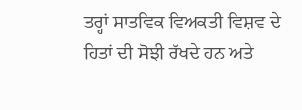ਤਰ੍ਹਾਂ ਸਾਤਵਿਕ ਵਿਅਕਤੀ ਵਿਸ਼ਵ ਦੇ ਹਿਤਾਂ ਦੀ ਸੋਝੀ ਰੱਖਦੇ ਹਨ ਅਤੇ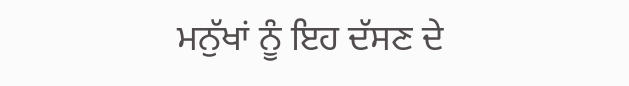ਮਨੁੱਖਾਂ ਨੂੰ ਇਹ ਦੱਸਣ ਦੇ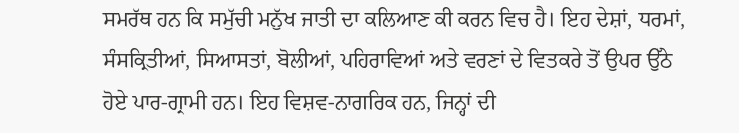ਸਮਰੱਥ ਹਨ ਕਿ ਸਮੁੱਚੀ ਮਨੁੱਖ ਜਾਤੀ ਦਾ ਕਲਿਆਣ ਕੀ ਕਰਨ ਵਿਚ ਹੈ। ਇਹ ਦੇਸ਼ਾਂ, ਧਰਮਾਂ, ਸੰਸਕ੍ਰਿਤੀਆਂ, ਸਿਆਸਤਾਂ, ਬੋਲੀਆਂ, ਪਹਿਰਾਵਿਆਂ ਅਤੇ ਵਰਣਾਂ ਦੇ ਵਿਤਕਰੇ ਤੋਂ ਉਪਰ ਉੱਠੇ ਹੋਏ ਪਾਰ-ਗ੍ਰਾਮੀ ਹਨ। ਇਹ ਵਿਸ਼ਵ-ਨਾਗਰਿਕ ਹਨ, ਜਿਨ੍ਹਾਂ ਦੀ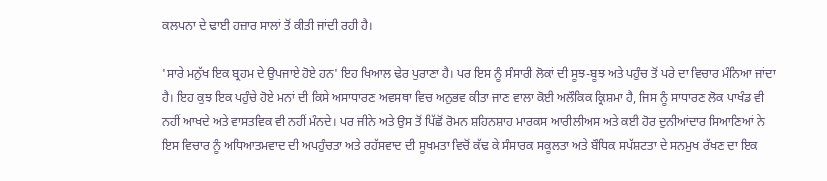ਕਲਪਨਾ ਦੇ ਢਾਈ ਹਜ਼ਾਰ ਸਾਲਾਂ ਤੋਂ ਕੀਤੀ ਜਾਂਦੀ ਰਹੀ ਹੈ।

'ਸਾਰੇ ਮਨੁੱਖ ਇਕ ਬ੍ਰਹਮ ਦੇ ਉਪਜਾਏ ਹੋਏ ਹਨ' ਇਹ ਖਿਆਲ ਢੇਰ ਪੁਰਾਣਾ ਹੈ। ਪਰ ਇਸ ਨੂੰ ਸੰਸਾਰੀ ਲੋਕਾਂ ਦੀ ਸੂਝ-ਬੂਝ ਅਤੇ ਪਹੁੰਚ ਤੋਂ ਪਰੇ ਦਾ ਵਿਚਾਰ ਮੰਨਿਆ ਜਾਂਦਾ ਹੈ। ਇਹ ਕੁਝ ਇਕ ਪਹੁੰਚੇ ਹੋਏ ਮਨਾਂ ਦੀ ਕਿਸੇ ਅਸਾਧਾਰਣ ਅਵਸਥਾ ਵਿਚ ਅਨੁਭਵ ਕੀਤਾ ਜਾਣ ਵਾਲਾ ਕੋਈ ਅਲੌਕਿਕ ਕ੍ਰਿਸ਼ਮਾ ਹੈ, ਜਿਸ ਨੂੰ ਸਾਧਾਰਣ ਲੋਕ ਪਾਖੰਡ ਵੀ ਨਹੀਂ ਆਖਦੇ ਅਤੇ ਵਾਸਤਵਿਕ ਵੀ ਨਹੀਂ ਮੰਨਦੇ। ਪਰ ਜੀਨੇ ਅਤੇ ਉਸ ਤੋਂ ਪਿੱਛੋਂ ਰੋਮਨ ਸ਼ਹਿਨਸ਼ਾਹ ਮਾਰਕਸ ਆਰੀਲੀਅਸ ਅਤੇ ਕਈ ਹੋਰ ਦੁਨੀਆਂਦਾਰ ਸਿਆਣਿਆਂ ਨੇ ਇਸ ਵਿਚਾਰ ਨੂੰ ਅਧਿਆਤਮਵਾਦ ਦੀ ਅਪਹੁੰਚਤਾ ਅਤੇ ਰਹੱਸਵਾਦ ਦੀ ਸੂਖਮਤਾ ਵਿਚੋਂ ਕੱਢ ਕੇ ਸੰਸਾਰਕ ਸਕੂਲਤਾ ਅਤੇ ਬੌਧਿਕ ਸਪੱਸ਼ਟਤਾ ਦੇ ਸਨਮੁਖ ਰੱਖਣ ਦਾ ਇਕ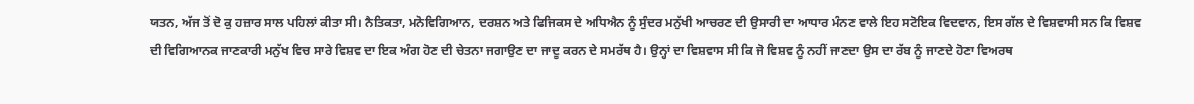ਯਤਨ, ਅੱਜ ਤੋਂ ਦੋ ਕੁ ਹਜ਼ਾਰ ਸਾਲ ਪਹਿਲਾਂ ਕੀਤਾ ਸੀ। ਨੈਤਿਕਤਾ, ਮਨੋਵਿਗਿਆਨ, ਦਰਸ਼ਨ ਅਤੇ ਫਿਜਿਕਸ ਦੇ ਅਧਿਐਨ ਨੂੰ ਸੁੰਦਰ ਮਨੁੱਖੀ ਆਚਰਣ ਦੀ ਉਸਾਰੀ ਦਾ ਆਧਾਰ ਮੰਨਣ ਵਾਲੇ ਇਹ ਸਟੋਇਕ ਵਿਦਵਾਨ, ਇਸ ਗੱਲ ਦੇ ਵਿਸ਼ਵਾਸੀ ਸਨ ਕਿ ਵਿਸ਼ਵ ਦੀ ਵਿਗਿਆਨਕ ਜਾਣਕਾਰੀ ਮਨੁੱਖ ਵਿਚ ਸਾਰੇ ਵਿਸ਼ਵ ਦਾ ਇਕ ਅੰਗ ਹੋਣ ਦੀ ਚੇਤਨਾ ਜਗਾਉਣ ਦਾ ਜਾਦੂ ਕਰਨ ਦੇ ਸਮਰੱਥ ਹੈ। ਉਨ੍ਹਾਂ ਦਾ ਵਿਸ਼ਵਾਸ ਸੀ ਕਿ ਜੋ ਵਿਸ਼ਵ ਨੂੰ ਨਹੀਂ ਜਾਣਦਾ ਉਸ ਦਾ ਰੱਬ ਨੂੰ ਜਾਣਦੇ ਹੋਣਾ ਵਿਅਰਥ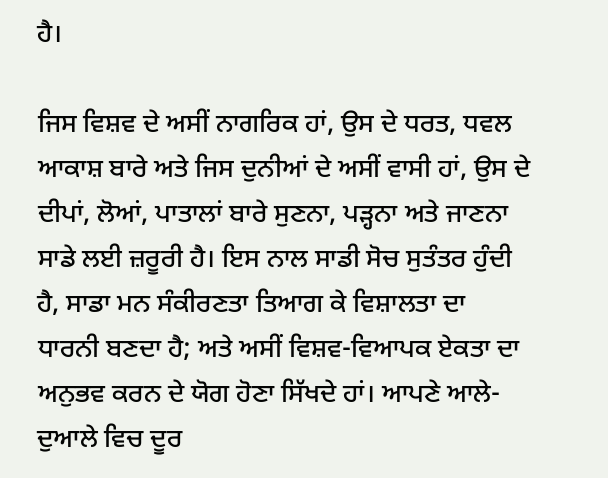ਹੈ।

ਜਿਸ ਵਿਸ਼ਵ ਦੇ ਅਸੀਂ ਨਾਗਰਿਕ ਹਾਂ, ਉਸ ਦੇ ਧਰਤ, ਧਵਲ ਆਕਾਸ਼ ਬਾਰੇ ਅਤੇ ਜਿਸ ਦੁਨੀਆਂ ਦੇ ਅਸੀਂ ਵਾਸੀ ਹਾਂ, ਉਸ ਦੇ ਦੀਪਾਂ, ਲੋਆਂ, ਪਾਤਾਲਾਂ ਬਾਰੇ ਸੁਣਨਾ, ਪੜ੍ਹਨਾ ਅਤੇ ਜਾਣਨਾ ਸਾਡੇ ਲਈ ਜ਼ਰੂਰੀ ਹੈ। ਇਸ ਨਾਲ ਸਾਡੀ ਸੋਚ ਸੁਤੰਤਰ ਹੁੰਦੀ ਹੈ, ਸਾਡਾ ਮਨ ਸੰਕੀਰਣਤਾ ਤਿਆਗ ਕੇ ਵਿਸ਼ਾਲਤਾ ਦਾ ਧਾਰਨੀ ਬਣਦਾ ਹੈ; ਅਤੇ ਅਸੀਂ ਵਿਸ਼ਵ-ਵਿਆਪਕ ਏਕਤਾ ਦਾ ਅਨੁਭਵ ਕਰਨ ਦੇ ਯੋਗ ਹੋਣਾ ਸਿੱਖਦੇ ਹਾਂ। ਆਪਣੇ ਆਲੇ-ਦੁਆਲੇ ਵਿਚ ਦੂਰ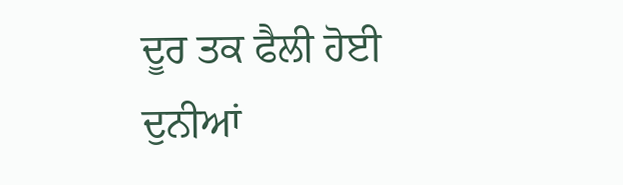ਦੂਰ ਤਕ ਫੈਲੀ ਹੋਈ ਦੁਨੀਆਂ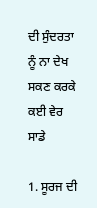ਦੀ ਸੁੰਦਰਤਾ ਨੂੰ ਨਾ ਦੇਖ ਸਕਣ ਕਰਕੇ ਕਈ ਵੇਰ ਸਾਡੇ

1. ਸੂਰਜ ਦੀ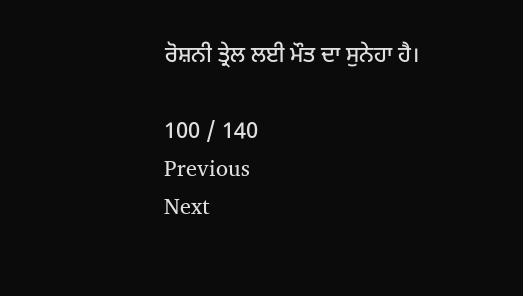ਰੋਸ਼ਨੀ ਤ੍ਰੇਲ ਲਈ ਮੌਤ ਦਾ ਸੁਨੇਹਾ ਹੈ।

100 / 140
Previous
Next